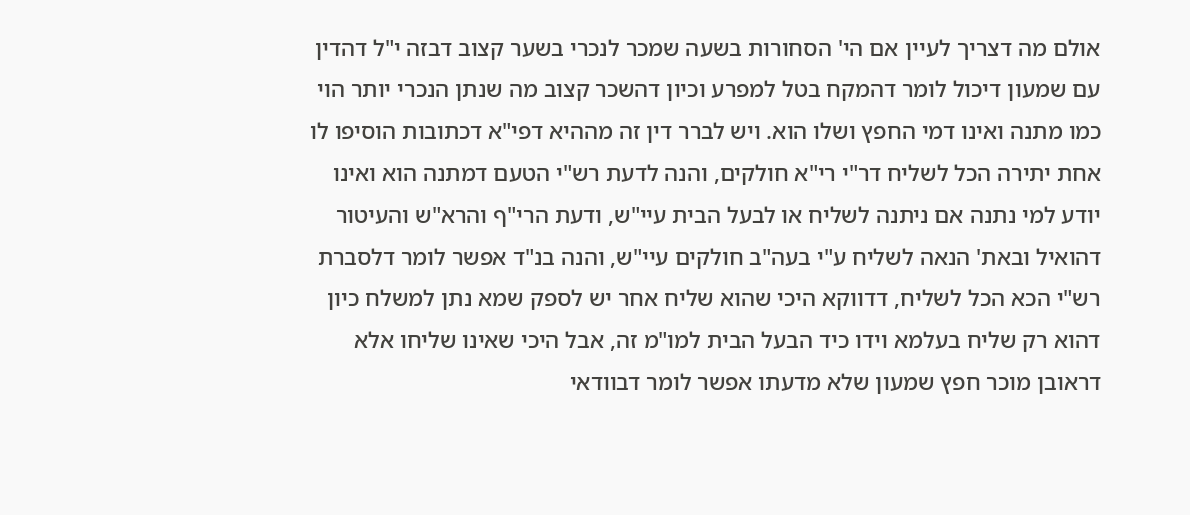אולם מה דצריך לעיין אם הי' הסחורות בשעה שמכר לנכרי בשער קצוב דבזה י"ל דהדין עם שמעון דיכול לומר דהמקח בטל למפרע וכיון דהשכר קצוב מה שנתן הנכרי יותר הוי כמו מתנה ואינו דמי החפץ ושלו הוא. ויש לברר דין זה מההיא דפי"א דכתובות הוסיפו לו אחת יתירה הכל לשליח דר"י רי"א חולקים, והנה לדעת רש"י הטעם דמתנה הוא ואינו יודע למי נתנה אם ניתנה לשליח או לבעל הבית עיי"ש, ודעת הרי"ף והרא"ש והעיטור דהואיל ובאת' הנאה לשליח ע"י בעה"ב חולקים עיי"ש, והנה בנ"ד אפשר לומר דלסברת רש"י הכא הכל לשליח, דדווקא היכי שהוא שליח אחר יש לספק שמא נתן למשלח כיון דהוא רק שליח בעלמא וידו כיד הבעל הבית למו"מ זה, אבל היכי שאינו שליחו אלא דראובן מוכר חפץ שמעון שלא מדעתו אפשר לומר דבוודאי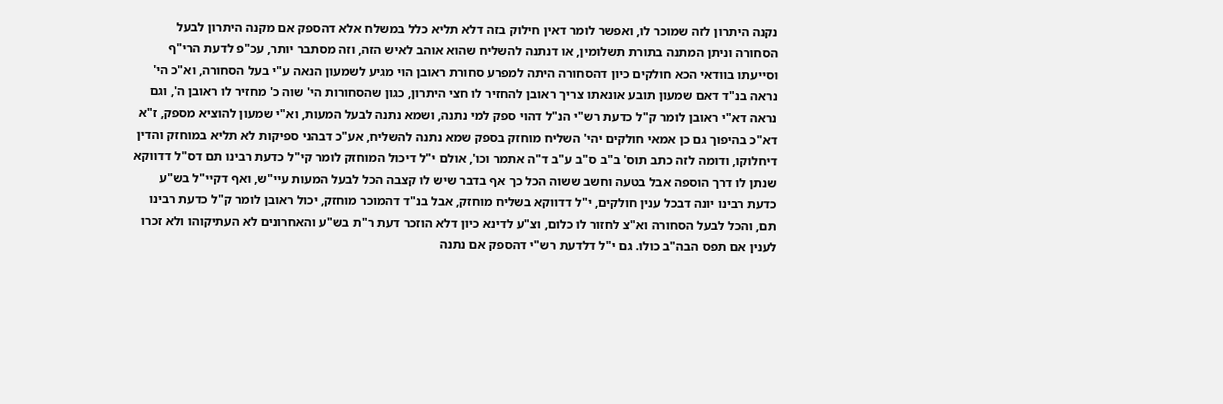נקנה היתרון לזה שמוכר לו, ואפשר לומר דאין חילוק בזה דלא תליא כלל במשלח אלא דהספק אם מקנה היתרון לבעל הסחורה וניתן המתנה בתורת תשלומין, או דנתנה להשליח שהוא אוהב לאיש הזה, וזה מסתבר יותר, עכ"פ לדעת הרי"ף וסייעתו בוודאי הכא חולקים כיון דהסחורה היתה למפרע סחורת ראובן הוי מגיע לשמעון הנאה ע"י בעל הסחורה, וא"כ הי' נראה בנ"ד דאם שמעון תובע אונאתו צריך ראובן להחזיר לו חצי היתרון, כגון שהסחורות הי' שוה כ' מחזיר לו ראובן ה', וגם נראה דא"י ראובן לומר ק"ל כדעת רש"י הנ"ל דהוי ספק למי נתנה, ושמא נתנה לבעל המעות, וא"י שמעון להוציא מספק, ז"א דא"כ בהיפוך גם כן אמאי חולקים יהי' השליח מוחזק בספק שמא נתנה להשליח, אע"כ דבהני ספיקות לא תליא במוחזק והדין דיחלוקו, ודומה לזה כתב תוס' ב"ב ס"ב ע"ב ד"ה אתמר וכו', אולם י"ל דיכול המוחזק לומר קי"ל כדעת רבינו תם דס"ל דדווקא שנתן לו דרך הוספה אבל בטעה וחשב ששוה הכל כך אף בדבר שיש לו קצבה הכל לבעל המעות עיי"ש, ואף דקיי"ל בש"ע כדעת רבינו יונה דבכל ענין חולקים, י"ל דדווקא בשליח מוחזק, אבל בנ"ד דהמוכר מוחזק, יכול ראובן לומר ק"ל כדעת רבינו תם, והכל לבעל הסחורה וא"צ לחזור לו כלום, וצ"ע לדינא כיון דלא הוזכר דעת ר"ת בש"ע והאחרונים לא העתיקוהו ולא זכרו לענין אם תפס הבה"ב כולו. גם י"ל דלדעת רש"י דהספק אם נתנה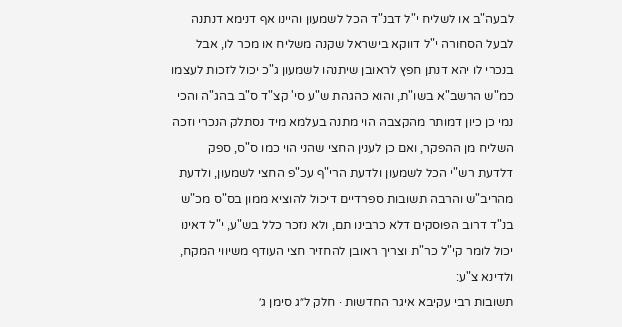לבעה"ב או לשליח י"ל דבנ"ד הכל לשמעון והיינו אף דנימא דנתנה לבעל הסחורה י"ל דווקא בישראל שקנה משליח או מכר לו, אבל בנכרי לו יהא דנתן חפץ לראובן שיתנהו לשמעון ג"כ יכול לזכות לעצמו כמ"ש הרשב"א בשו"ת, והוא כהגהת ש"ע סי' קצ"ד ס"ב בהג"ה והכי נמי כן כיון דמותר מהקצבה הוי מתנה בעלמא מיד נסתלק הנכרי וזכה השליח מן ההפקר, ואם כן לענין החצי שהני הוי כמו ס"ס, ספק דלדעת רש"י הכל לשמעון ולדעת הרי"ף עכ"פ החצי לשמעון, ולדעת מהריב"ש והרבה תשובות ספרדיים דיכול להוציא ממון בס"ס מכ"ש בנ"ד דרוב הפוסקים דלא כרבינו תם, ולא נזכר כלל בש"ע, י"ל דאינו יכול לומר קי"ל כר"ת וצריך ראובן להחזיר חצי העודף משיווי המקח, ולדינא צ"ע:
תשובות רבי עקיבא איגר החדשות · חלק ל״ג סימן ג׳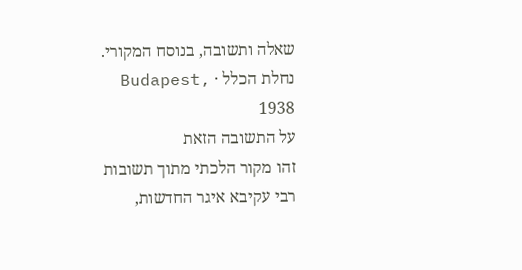שאלה ותשובה, בנוסח המקורי.
נחלת הכלל · Budapest, 1938
על התשובה הזאת
זהו מקור הלכתי מתוך תשובות רבי עקיבא איגר החדשות,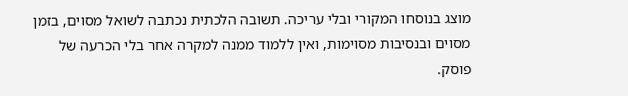מוצג בנוסחו המקורי ובלי עריכה. תשובה הלכתית נכתבה לשואל מסוים, בזמן מסוים ובנסיבות מסוימות, ואין ללמוד ממנה למקרה אחר בלי הכרעה של פוסק.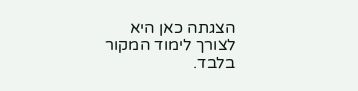הצגתה כאן היא לצורך לימוד המקור בלבד.